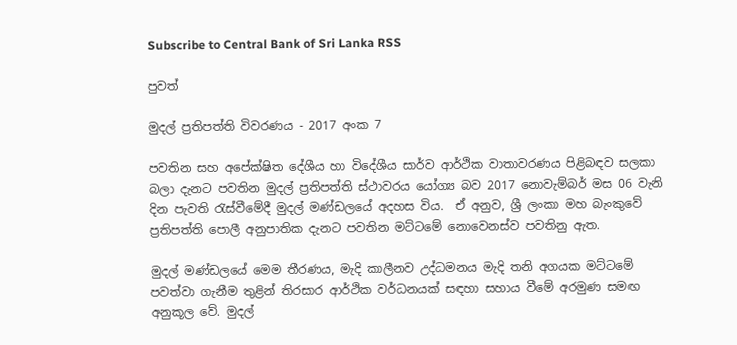Subscribe to Central Bank of Sri Lanka RSS

පුවත්

මුදල් ප්‍රතිපත්ති විවරණය - 2017 අංක 7

පවතින සහ අපේක්ෂිත දේශීය හා විදේශීය සාර්ව ආර්ථික වාතාවරණය පිළිබඳව සලකා බලා දැනට පවතින මුදල් ප්‍රතිපත්ති ස්ථාවරය යෝග්‍ය බව 2017 නොවැම්බර් මස 06 වැනි දින පැවති රැස්වීමේදී මුදල් මණ්ඩලයේ අදහස විය.  ඒ අනුව, ශ්‍රී ලංකා මහ බැංකුවේ ප්‍රතිපත්ති පොලී අනුපාතික දැනට පවතින මට්ටමේ නොවෙනස්ව පවතිනු ඇත.

මුදල් මණ්ඩලයේ මෙම තීරණය, මැදි කාලීනව උද්ධමනය මැදි තනි අගයක මට්ටමේ පවත්වා ගැනීම තුළින් තිරසාර ආර්ථික වර්ධනයක් සඳහා සහාය වීමේ අරමුණ සමඟ අනුකූල වේ. මුදල්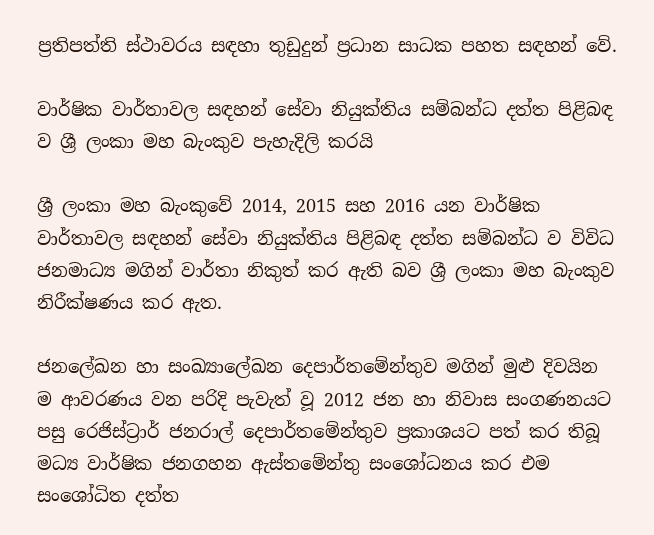ප්‍රතිපත්ති ස්ථාවරය සඳහා තුඩුදුන් ප්‍රධාන සාධක පහත සඳහන් වේ.

වාර්ෂික වාර්තාවල සඳහන් සේවා නියුක්තිය සම්බන්ධ දත්ත පිළිබඳ ව ශ්‍රී ලංකා මහ බැංකුව පැහැදිලි කරයි

ශ්‍රී ලංකා මහ බැංකුවේ 2014, 2015 සහ 2016 යන වාර්ෂික වාර්තාවල සඳහන් සේවා නියුක්තිය පිළිබඳ දත්ත සම්බන්ධ ව විවිධ ජනමාධ්‍ය මගින් වාර්තා නිකුත් කර ඇති බව ශ්‍රී ලංකා මහ බැංකුව නිරීක්ෂණය කර ඇත.

ජනලේඛන හා සංඛ්‍යාලේඛන දෙපාර්තමේන්තුව මගින් මුළු දිවයින ම ආවරණය වන පරිදි පැවැත් වූ 2012 ජන හා නිවාස සංගණනයට පසු රෙජිස්ට්‍රාර් ජනරාල් දෙපාර්තමේන්තුව ප්‍රකාශයට පත් කර තිබූ මධ්‍ය වාර්ෂික ජනගහන ඇස්තමේන්තු සංශෝධනය කර එම සංශෝධිත දත්ත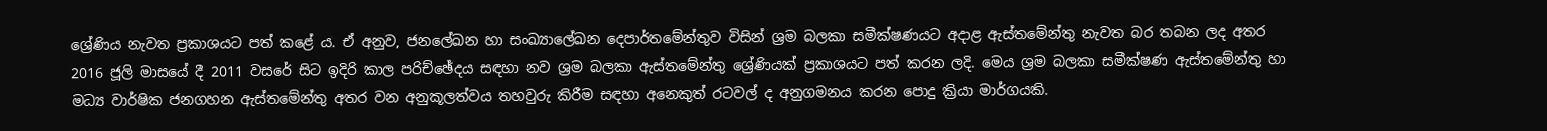ශ්‍රේණිය නැවත ප්‍රකාශයට පත් කළේ ය. ඒ අනුව, ජනලේඛන හා සංඛ්‍යාලේඛන දෙපාර්තමේන්තුව විසින් ශ්‍රම බලකා සමීක්ෂණයට අදාළ ඇස්තමේන්තු නැවත බර තබන ලද අතර 2016 ජූලි මාසයේ දී 2011 වසරේ සිට ඉදිරි කාල පරිච්ඡේදය සඳහා නව ශ්‍රම බලකා ඇස්තමේන්තු ශ්‍රේණියක් ප්‍රකාශයට පත් කරන ලදි. මෙය ශ්‍රම බලකා සමීක්ෂණ ඇස්තමේන්තු හා මධ්‍ය වාර්ෂික ජනගහන ඇස්තමේන්තු අතර වන අනුකූලත්වය තහවුරු කිරීම සඳහා අනෙකුත් රටවල් ද අනුගමනය කරන පොදු ක්‍රියා මාර්ගයකි.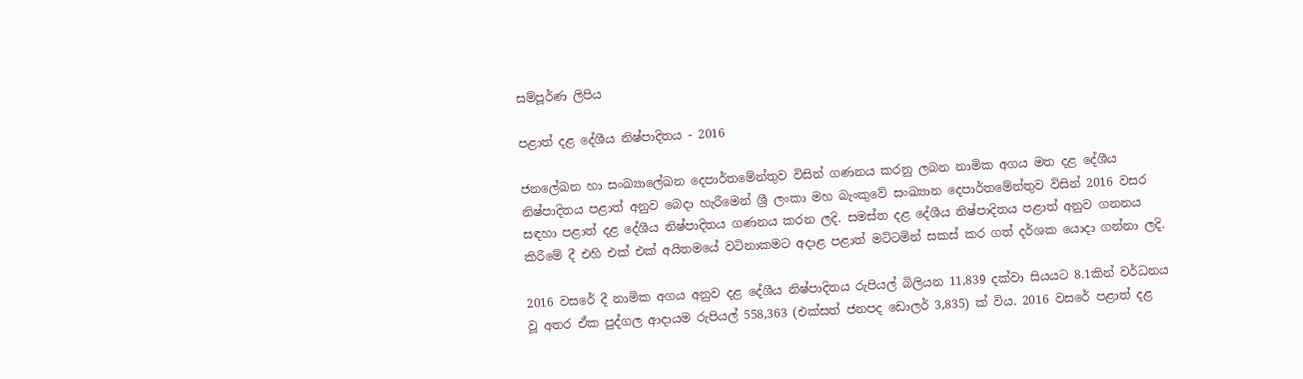සම්පූර්ණ ලිපිය

පළාත් දළ දේශීය නිෂ්පාදිතය - 2016

ජනලේඛන හා සංඛ්‍යාලේඛන දෙපාර්තමේන්තුව විසින් ගණනය කරනු ලබන නාමික අගය මත දළ දේශීය නිෂ්පාදිතය පළාත් අනුව බෙදා හැරීමෙන් ශ්‍රී ලංකා මහ බැංකුවේ සංඛ්‍යාන දෙපාර්තමේන්තුව විසින් 2016 වසර සඳහා පළාත් දළ දේශීය නිෂ්පාදිතය ගණනය කරන ලදි. සමස්ත දළ දේශීය නිෂ්පාදිතය පළාත් අනුව ගනනය කිරීමේ දී එහි එක් එක් අයිතමයේ වටිනාකමට අදාළ පළාත් මට්ටමින් සකස් කර ගත් දර්ශක යොදා ගන්නා ලදි.

2016 වසරේ දී නාමික අගය අනුව දළ දේශීය නිෂ්පාදිතය රුපියල් බිලියන 11,839 දක්වා සියයට 8.1කින් වර්ධනය වූ අතර ඒක පුද්ගල ආදායම රුපියල් 558,363 (එක්සත් ජනපද ඩොලර් 3,835) ක් විය. 2016 වසරේ පළාත් දළ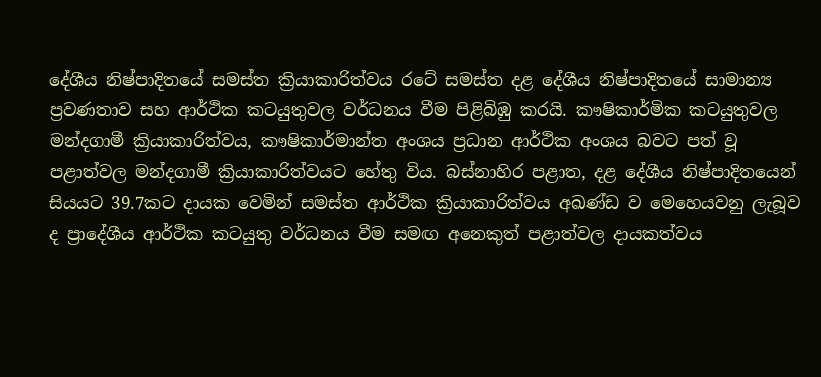දේශීය නිෂ්පාදිතයේ සමස්ත ක්‍රියාකාරිත්වය රටේ සමස්ත දළ දේශීය නිෂ්පාදිතයේ සාමාන්‍ය ප්‍රවණතාව සහ ආර්ථික කටයුතුවල වර්ධනය වීම පිළිබිඹු කරයි. කෟෂිකාර්මික කටයුතුවල මන්දගාමී ක්‍රියාකාරිත්වය, කෟෂිකාර්මාන්ත අංශය ප්‍රධාන ආර්ථික අංශය බවට පත් වූ පළාත්වල මන්දගාමී ක්‍රියාකාරිත්වයට හේතු විය. බස්නාහිර පළාත, දළ දේශීය නිෂ්පාදිතයෙන් සියයට 39.7කට දායක වෙමින් සමස්ත ආර්ථික ක්‍රියාකාරිත්වය අඛණ්ඩ ව මෙහෙයවනු ලැබූව ද ප්‍රාදේශීය ආර්ථික කටයුතු වර්ධනය වීම සමඟ අනෙකුත් පළාත්වල දායකත්වය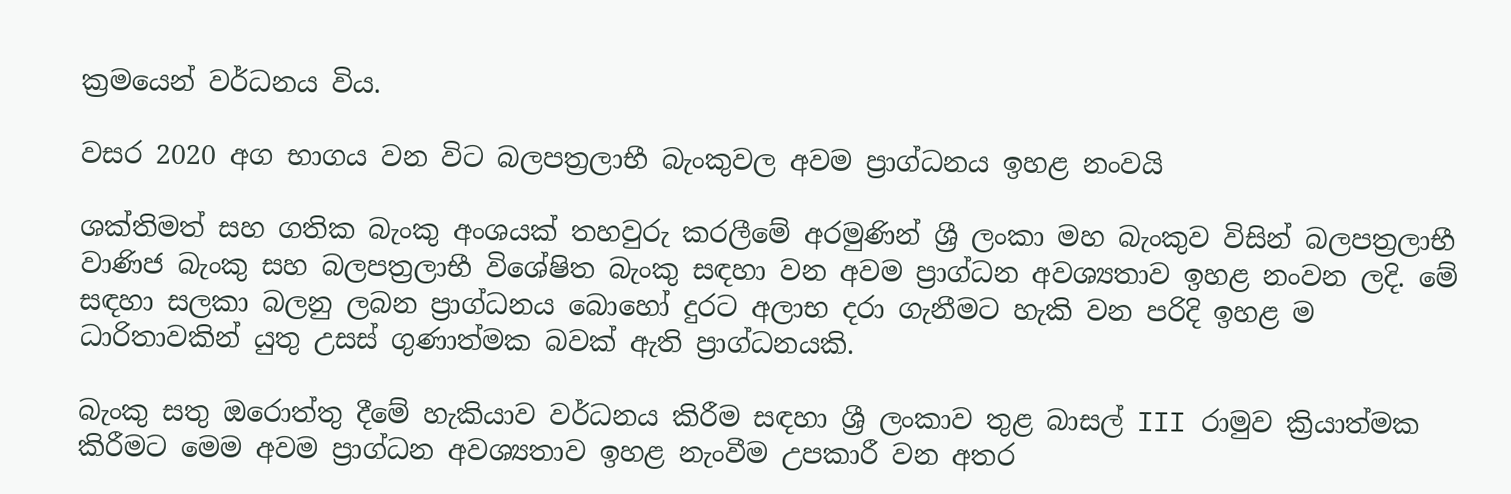ක්‍රමයෙන් වර්ධනය විය.

වසර 2020 අග භාගය වන විට බලපත්‍රලාභී බැංකුවල අවම ප්‍රාග්ධනය ඉහළ නංවයි

ශක්තිමත් සහ ගතික බැංකු අංශයක් තහවුරු කරලීමේ අරමුණින් ශ්‍රී ලංකා මහ බැංකුව විසින් බලපත්‍රලාභී වාණිජ බැංකු සහ බලපත්‍රලාභී විශේෂිත බැංකු සඳහා වන අවම ප්‍රාග්ධන අවශ්‍යතාව ඉහළ නංවන ලදි. මේ සඳහා සලකා බලනු ලබන ප්‍රාග්ධනය බොහෝ දුරට අලාභ දරා ගැනීමට හැකි වන පරිදි ඉහළ ම ධාරිතාවකින් යුතු උසස් ගුණාත්මක බවක් ඇති ප්‍රාග්ධනයකි.

බැංකු සතු ඔරොත්තු දීමේ හැකියාව වර්ධනය කිරීම සඳහා ශ්‍රී ලංකාව තුළ බාසල් III රාමුව ක්‍රියාත්මක කිරීමට මෙම අවම ප්‍රාග්ධන අවශ්‍යතාව ඉහළ නැංවීම උපකාරී වන අතර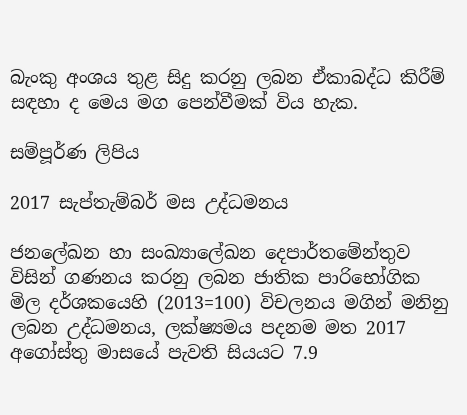බැංකු අංශය තුළ සිදු කරනු ලබන ඒකාබද්ධ කිරීම් සඳහා ද මෙය මග පෙන්වීමක් විය හැක.

සම්පූර්ණ ලිපිය

2017 සැප්තැම්බර් මස උද්ධමනය

ජනලේඛන හා සංඛ්‍යාලේඛන දෙපාර්තමේන්තුව විසින් ගණනය කරනු ලබන ජාතික පාරිභෝගික මිල දර්ශකයෙහි (2013=100) විචලනය මගින් මනිනු ලබන උද්ධමනය, ලක්ෂ්‍යමය පදනම මත 2017 අගෝස්තු මාසයේ පැවති සියයට 7.9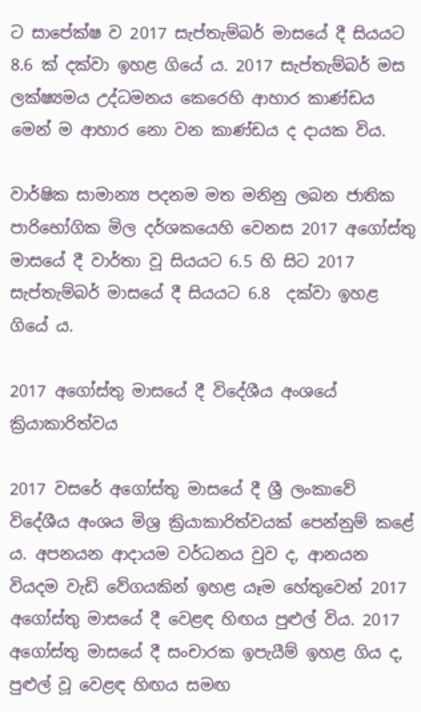ට සාපේක්ෂ ව 2017 සැප්තැම්බර් මාසයේ දී සියයට 8.6 ක් දක්වා ඉහළ ගියේ ය. 2017 සැප්තැම්බර් මස ලක්ෂ්‍යමය උද්ධමනය කෙරෙහි ආහාර කාණ්ඩය මෙන් ම ආහාර නො වන කාණ්ඩය ද දායක විය.

වාර්ෂික සාමාන්‍ය පදනම මත මනිනු ලබන ජාතික පාරිභෝගික මිල දර්ශකයෙහි වෙනස 2017 අගෝස්තු මාසයේ දී වාර්තා වූ සියයට 6.5 හි සිට 2017 සැප්තැම්බර් මාසයේ දී සියයට 6.8  දක්වා ඉහළ ගියේ ය.

2017 අගෝස්තු මාසයේ දී විදේශීය අංශයේ ක්‍රියාකාරිත්වය

2017 වසරේ අගෝස්තු මාසයේ දී ශ්‍රී ලංකාවේ විදේශීය අංශය මිශ්‍ර ක්‍රියාකාරිත්වයක් පෙන්නුම් කළේ ය. අපනයන ආදායම වර්ධනය වුව ද, ආනයන වියදම වැඩි වේගයකින් ඉහළ යෑම හේතුවෙන් 2017 අගෝස්තු මාසයේ දී වෙළඳ හිඟය පුළුල් විය. 2017 අගෝස්තු මාසයේ දී සංචාරක ඉපැයීම් ඉහළ ගිය ද, පුළුල් වූ වෙළඳ හිඟය සමඟ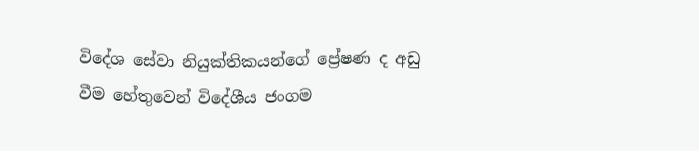විදේශ සේවා නියුක්තිකයන්ගේ ප්‍රේෂණ ද අඩු වීම හේතුවෙන් විදේශීය ජංගම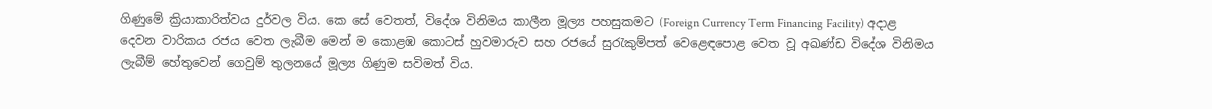ගිණුමේ ක්‍රියාකාරිත්වය දුර්වල විය. කෙ සේ වෙතත්, විදේශ විනිමය කාලීන මූල්‍ය පහසුකමට (Foreign Currency Term Financing Facility) අදාළ දෙවන වාරිකය රජය වෙත ලැබීම මෙන් ම කොළඹ කොටස් හුවමාරුව සහ රජයේ සුරැකුම්පත් වෙළෙඳපොළ වෙත වූ අඛණ්ඩ විදේශ විනිමය ලැබීම් හේතුවෙන් ගෙවුම් තුලනයේ මූල්‍ය ගි‍ණුම සවිමත් විය.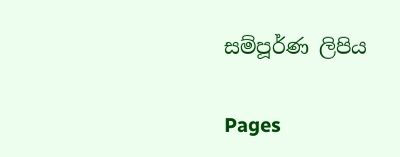සම්පූර්ණ ලිපිය

Pages